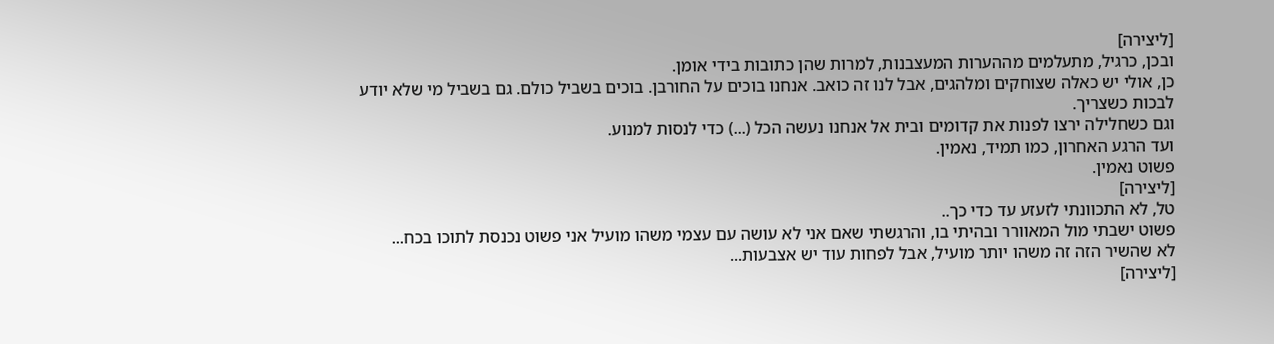[ליצירה]
ובכן, כרגיל, מתעלמים מההערות המעצבנות, למרות שהן כתובות בידי אומן.
כן, אולי יש כאלה שצוחקים ומלהגים, אבל לנו זה כואב. אנחנו בוכים על החורבן. בוכים בשביל כולם. גם בשביל מי שלא יודע לבכות כשצריך.
וגם כשחלילה ירצו לפנות את קדומים ובית אל אנחנו נעשה הכל (...) כדי לנסות למנוע.
ועד הרגע האחרון, כמו תמיד, נאמין.
פשוט נאמין.
[ליצירה]
טל, לא התכוונתי לזעזע עד כדי כך..
פשוט ישבתי מול המאוורר ובהיתי בו, והרגשתי שאם אני לא עושה עם עצמי משהו מועיל אני פשוט נכנסת לתוכו בכח...
לא שהשיר הזה זה משהו יותר מועיל, אבל לפחות עוד יש אצבעות...
[ליצירה]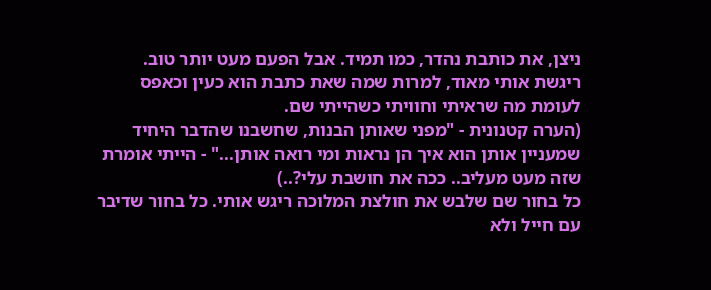ניצן, את כותבת נהדר, כמו תמיד. אבל הפעם מעט יותר טוב.
ריגשת אותי מאוד, למרות שמה שאת כתבת הוא כעין וכאפס לעומת מה שראיתי וחוויתי כשהייתי שם.
(הערה קטנונית - "מפני שאותן הבנות, שחשבנו שהדבר היחיד שמעניין אותן הוא איך הן נראות ומי רואה אותן..." - הייתי אומרת שזה מעט מעליב.. ככה את חושבת עלי?..)
כל בחור שם שלבש את חולצת המלוכה ריגש אותי. כל בחור שדיבר עם חייל ולא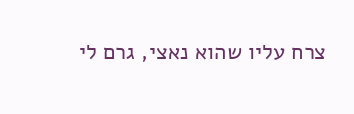צרח עליו שהוא נאצי, גרם לי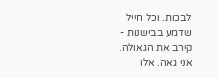לבכות. וכל חייל שדמע בבישנות - קירב את הגאולה.
אני גאה. אלו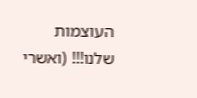העוצמות שלנו!!! (ואשרי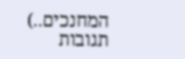המחנכים..)
תגובות